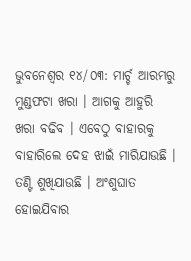ଭୁବନେଶ୍ୱର ୧୪/୦୩: ମାର୍ଚ୍ଚ ଆରମ୍ଭରୁ ମୁଣ୍ଡଫଟା ଖରା । ଆଗକୁ ଆହୁରି ଖରା ବଢିବ । ଏବେଠୁ ବାହାରକୁ ବାହାରିଲେ ଦେହ ଝାଇଁ ମାରିଯାଉଛି । ତଣ୍ଟି ଶୁଖିଯାଉଛି । ଅଂଶୁଘାତ ହୋଇଯିବାର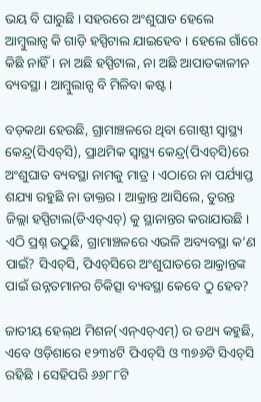ଭୟ ବି ଘାରୁଛି । ସହରରେ ଅଂଶୁଘାତ ହେଲେ ଆମ୍ବୁଲାନ୍ସ କି ଗାଡ଼ି ହସ୍ପିଟାଲ ଯାଇହେବ । ହେଲେ ଗାଁରେ କିଛି ନାହିଁ । ନା ଅଛି ହସ୍ପିଟାଲ, ନା ଅଛି ଆପାତକାଳୀନ ବ୍ୟବସ୍ଥା । ଆମ୍ବୁଲାନ୍ସ ବି ମିଳିବା କଷ୍ଟ ।

ବଡ଼କଥା ହେଉଛି, ଗ୍ରାମାଞ୍ଚଳରେ ଥିବା ଗୋଷ୍ଠୀ ସ୍ୱାସ୍ଥ୍ୟ କେନ୍ଦ୍ର(ସିଏଚ୍‌ସି), ପ୍ରାଥମିକ ସ୍ୱାସ୍ଥ୍ୟ କେନ୍ଦ୍ର(ପିଏଚ୍‌ସି)ରେ ଅଂଶୁଘାତ ବ୍ୟବସ୍ଥା ନାମକୁ ମାତ୍ର । ଏଠାରେ ନା ପର୍ଯ୍ୟାପ୍ତ ଶଯ୍ୟା ରହୁଛି ନା ଡାକ୍ତର । ଆକ୍ରାନ୍ତ ଆସିଲେ, ତୁରନ୍ତ ଜିଲ୍ଲା ହସ୍ପିଟାଲ(ଡିଏଚ୍‌ଏଚ୍) କୁ ସ୍ଥାନାନ୍ତର କରାଯାଉଛି । ଏଠି ପ୍ରଶ୍ନ ଉଠୁଛି, ଗ୍ରାମାଞ୍ଚଳରେ ଏଭଳି ଅବ୍ୟବସ୍ଥା କ’ଣ ପାଇଁ? ସିଏଚ୍‌ସି, ପିଏଚ୍‌ସିରେ ଅଂଶୁଘାତରେ ଆକ୍ରାନ୍ତଙ୍କ ପାଇଁ ଉନ୍ନତମାନର ଚିକିତ୍ସା ବ୍ୟବସ୍ଥା କେବେ ଠୁ ହେବ?

ଜାତୀୟ ହେଲ୍‌ଥ ମିଶନ(ଏନ୍‌ଏଚ୍‌ଏମ୍) ର ତଥ୍ୟ କହୁଛି, ଏବେ ଓଡ଼ିଶାରେ ୧୨୩୪ଟି ପିଏଚ୍‌ସି ଓ ୩୭୬ଟି ସିଏଚ୍‌ସି ରହିଛି । ସେହିପରି ୬୬୮୮ଟି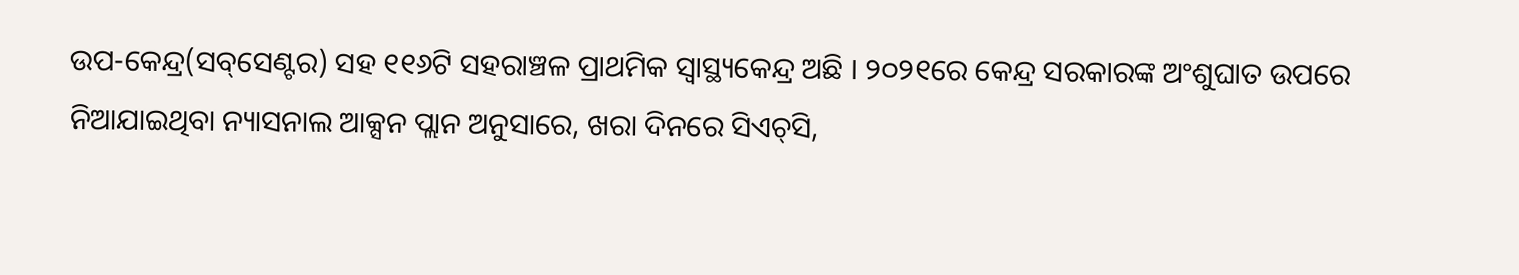ଉପ-କେନ୍ଦ୍ର(ସବ୍‌ସେଣ୍ଟର) ସହ ୧୧୬ଟି ସହରାଞ୍ଚଳ ପ୍ରାଥମିକ ସ୍ୱାସ୍ଥ୍ୟକେନ୍ଦ୍ର ଅଛି । ୨୦୨୧ରେ କେନ୍ଦ୍ର ସରକାରଙ୍କ ଅଂଶୁଘାତ ଉପରେ ନିଆଯାଇଥିବା ନ୍ୟାସନାଲ ଆକ୍ସନ ପ୍ଲାନ ଅନୁସାରେ, ଖରା ଦିନରେ ସିଏଚ୍‌ସି,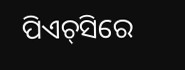ପିଏଚ୍‌ସିରେ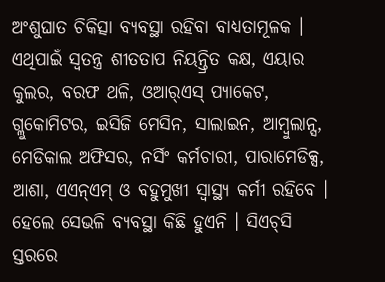ଅଂଶୁଘାତ ଚିକିତ୍ସା ବ୍ୟବସ୍ଥା ରହିବା ବାଧ୍ୟତାମୂଳକ । ଏଥିପାଇଁ ସ୍ୱତନ୍ତ୍ର ଶୀତତାପ ନିୟନ୍ତ୍ରିତ କକ୍ଷ, ଏୟାର କୁଲର, ବରଫ ଥଳି, ଓଆର୍‌ଏସ୍‌ ପ୍ୟାକେଟ, ଗ୍ଲୁକୋମିଟର, ଇସିଜି ମେସିନ, ସାଲାଇନ, ଆମ୍ବୁଲାନ୍ସ, ମେଡିକାଲ ଅଫିସର, ନର୍ସିଂ କର୍ମଚାରୀ, ପାରାମେଡିକ୍ସ, ଆଶା, ଏଏନ୍‌ଏମ୍ ଓ ବହୁମୁଖୀ ସ୍ୱାସ୍ଥ୍ୟ କର୍ମୀ ରହିବେ । ହେଲେ ସେଭଳି ବ୍ୟବସ୍ଥା କିଛି ହୁଏନି । ସିଏଚ୍‌ସି ସ୍ତରରେ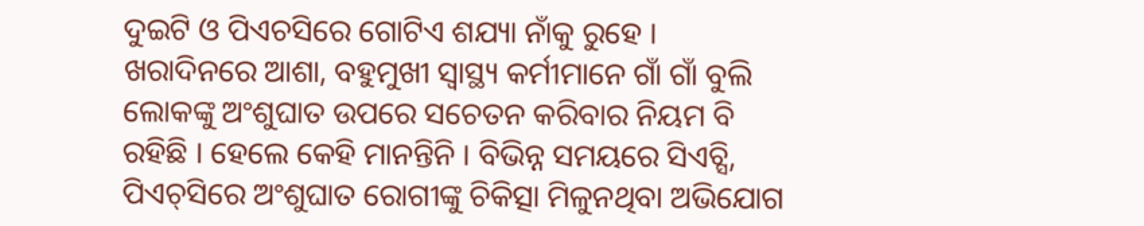ଦୁଇଟି ଓ ପିଏଚସିରେ ଗୋଟିଏ ଶଯ୍ୟା ନାଁକୁ ରୁହେ । ଖରାଦିନରେ ଆଶା, ବହୁମୁଖୀ ସ୍ୱାସ୍ଥ୍ୟ କର୍ମୀମାନେ ଗାଁ ଗାଁ ବୁଲି ଲୋକଙ୍କୁ ଅଂଶୁଘାତ ଉପରେ ସଚେତନ କରିବାର ନିୟମ ବି ରହିଛି । ହେଲେ କେହି ମାନନ୍ତିନି । ବିଭିନ୍ନ ସମୟରେ ସିଏଚ୍ସି, ପିଏଚ୍‌ସିରେ ଅଂଶୁଘାତ ରୋଗୀଙ୍କୁ ଚିକିତ୍ସା ମିଳୁନଥିବା ଅଭିଯୋଗ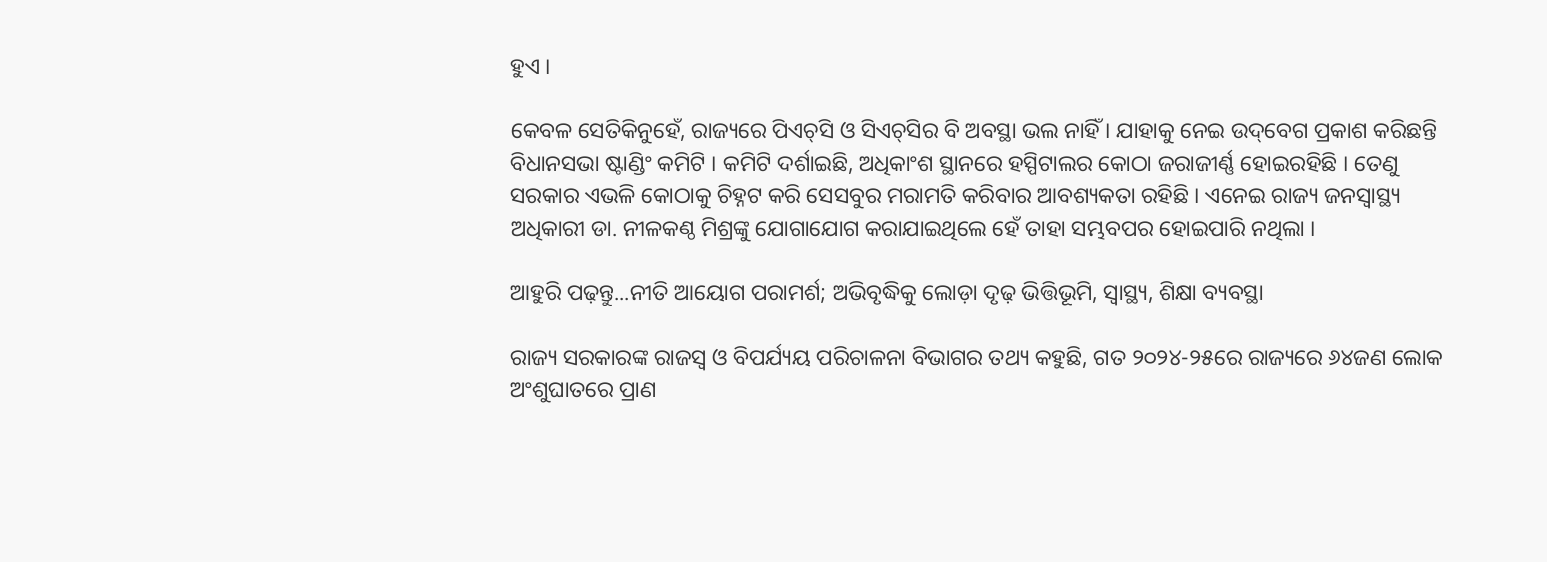ହୁଏ ।

କେବଳ ସେତିକିନୁହେଁ, ରାଜ୍ୟରେ ପିଏଚ୍‌ସି ଓ ସିଏଚ୍‌ସିର ବି ଅବସ୍ଥା ଭଲ ନାହିଁ । ଯାହାକୁ ନେଇ ଉଦ୍‌ବେଗ ପ୍ରକାଶ କରିଛନ୍ତି ବିଧାନସଭା ଷ୍ଟାଣ୍ଡିଂ କମିଟି । କମିଟି ଦର୍ଶାଇଛି, ଅଧିକାଂଶ ସ୍ଥାନରେ ହସ୍ପିଟାଲର କୋଠା ଜରାଜୀର୍ଣ୍ଣ ହୋଇରହିଛି । ତେଣୁ ସରକାର ଏଭଳି କୋଠାକୁ ଚିହ୍ନଟ କରି ସେସବୁର ମରାମତି କରିବାର ଆବଶ୍ୟକତା ରହିଛି । ଏନେଇ ରାଜ୍ୟ ଜନସ୍ୱାସ୍ଥ୍ୟ ଅଧିକାରୀ ଡା. ନୀଳକଣ୍ଠ ମିଶ୍ରଙ୍କୁ ଯୋଗାଯୋଗ କରାଯାଇଥିଲେ ହେଁ ତାହା ସମ୍ଭବପର ହୋଇପାରି ନଥିଲା ।

ଆହୁରି ପଢ଼ନ୍ତୁ...ନୀତି ଆୟୋଗ ପରାମର୍ଶ; ଅଭିବୃଦ୍ଧିକୁ ଲୋଡ଼ା ଦୃଢ଼ ଭିତ୍ତିଭୂମି, ସ୍ୱାସ୍ଥ୍ୟ, ଶିକ୍ଷା ବ୍ୟବସ୍ଥା

ରାଜ୍ୟ ସରକାରଙ୍କ ରାଜସ୍ୱ ଓ ବିପର୍ଯ୍ୟୟ ପରିଚାଳନା ବିଭାଗର ତଥ୍ୟ କହୁଛି, ଗତ ୨୦୨୪-୨୫ରେ ରାଜ୍ୟରେ ୬୪ଜଣ ଲୋକ ଅଂଶୁଘାତରେ ପ୍ରାଣ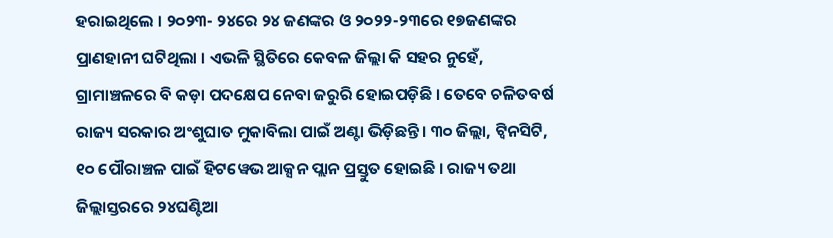ହରାଇଥିଲେ । ୨୦୨୩- ୨୪ରେ ୨୪ ଜଣଙ୍କର ଓ ୨୦୨୨-୨୩ରେ ୧୭ଜଣଙ୍କର ପ୍ରାଣହାନୀ ଘଟିଥିଲା । ଏଭଳି ସ୍ଥିତିରେ କେବଳ ଜିଲ୍ଲା କି ସହର ନୁହେଁ, ଗ୍ରାମାଞ୍ଚଳରେ ବି କଡ଼ା ପଦକ୍ଷେପ ନେବା ଜରୁରି ହୋଇପଡ଼ିଛି । ତେବେ ଚଳିତବର୍ଷ ରାଜ୍ୟ ସରକାର ଅଂଶୁଘାତ ମୁକାବିଲା ପାଇଁ ଅଣ୍ଟା ଭିଡ଼ିଛନ୍ତି । ୩୦ ଜିଲ୍ଲା, ଟ୍ୱିନସିଟି, ୧୦ ପୌରାଞ୍ଚଳ ପାଇଁ ହିଟୱେଭ ଆକ୍ସନ ପ୍ଲାନ ପ୍ରସ୍ତୁତ ହୋଇଛି । ରାଜ୍ୟ ତଥା ଜିଲ୍ଲାସ୍ତରରେ ୨୪ଘଣ୍ଟିଆ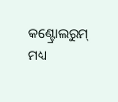କଣ୍ଟ୍ରୋଲରୁମ୍ ମଧ୍ୟ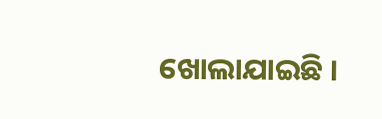ଖୋଲାଯାଇଛି ।